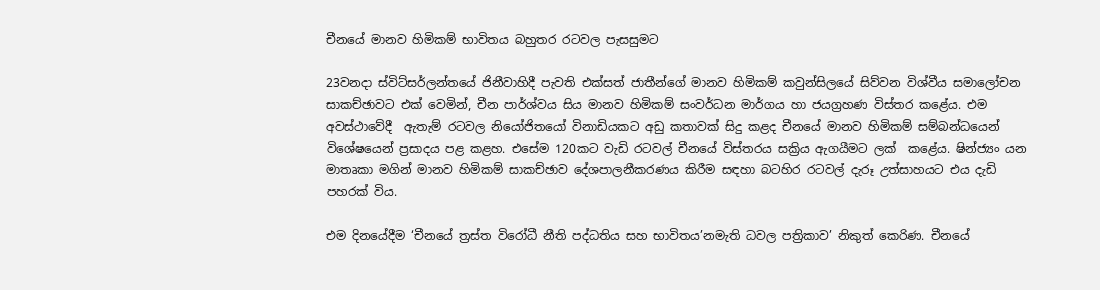චීනයේ මානව හිමිකම් භාවිතය බහුතර රටවල පැසසුමට

23වනදා ස්විට්සර්ලන්තයේ ජිනීවාහිදී පැවති එක්සත් ජාතීන්ගේ මානව හිමිකම් කවුන්සිලයේ සිව්වන විශ්වීය සමාලෝචන සාකච්ඡාවට එක් වෙමින්, චීන පාර්ශ්වය සිය මානව හිමිකම් සංවර්ධන මාර්ගය හා ජයග්‍රහණ විස්තර කළේය. එම අවස්ථාවේදී  ඇතැම් රටවල නියෝජිතයෝ විනාඩියකට අඩු කතාවක් සිදු කළද චීනයේ මානව හිමිකම් සම්බන්ධයෙන් විශේෂයෙන් ප්‍රසාදය පළ කළහ. එසේම 120කට වැඩි රටවල් චීනයේ විස්තරය සක්‍රිය ඇගයීමට ලක්  කළේය. ෂින්ජ්‍යං යන මාතෘකා මගින් මානව හිමිකම් සාකච්ඡාව දේශපාලනීකරණය කිරීම සඳහා බටහිර රටවල් දැරූ උත්සාහයට එය දැඩි පහරක් විය.

එම දිනයේදීම ‘චීනයේ ත්‍රස්ත විරෝධී නීති පද්ධතිය සහ භාවිතය’නමැති ධවල පත්‍රිකාව’ නිකුත් කෙරිණ. චීනයේ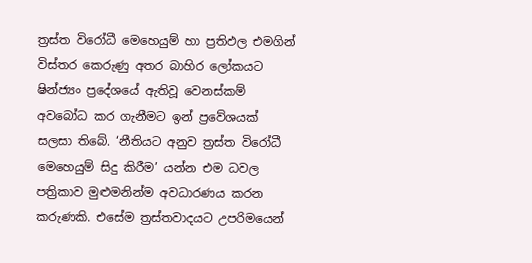ත්‍රස්ත විරෝධී මෙහෙයුම් හා ප්‍රතිඵල එමගින් විස්තර කෙරුණු අතර බාහිර ලෝකයට ෂින්ජ්‍යං ප්‍රදේශයේ ඇතිවූ වෙනස්කම් අවබෝධ කර ගැනීමට ඉන් ප්‍රවේශයක් සලසා තිබේ. ‘නීතියට අනුව ත්‍රස්ත විරෝධී මෙහෙයුම් සිදු කිරීම’ යන්න එම ධවල පත්‍රිකාව මුළුමනින්ම අවධාරණය කරන කරුණකි. එසේම ත්‍රස්තවාදයට උපරිමයෙන්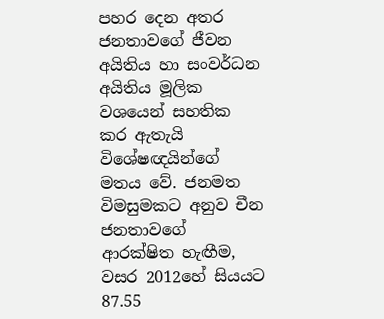පහර දෙන අතර ජනතාවගේ ජීවන අයිතිය හා සංවර්ධන අයිතිය මූලික වශයෙන් සහතික කර ඇතැයි විශේෂඥයින්ගේ මතය වේ. ජනමත විමසුමකට අනුව චීන ජනතාවගේ ආරක්ෂිත හැඟීම, වසර 2012හේ සියයට 87.55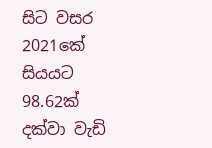සිට වසර 2021කේ සියයට 98.62ක් දක්වා වැඩි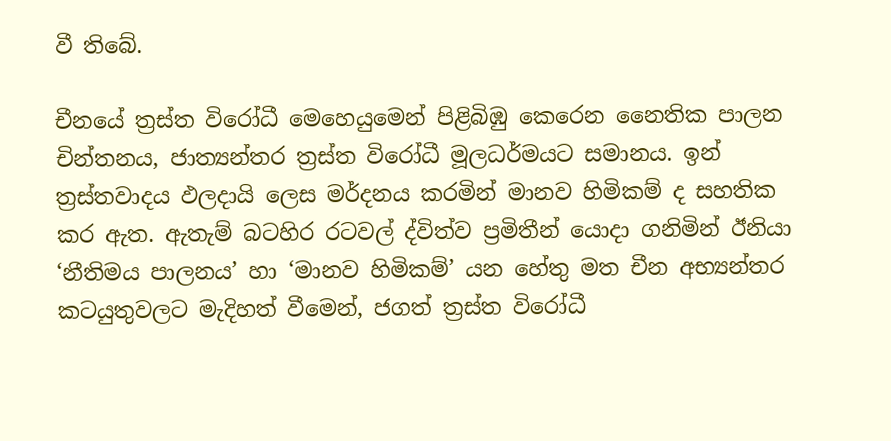වී තිබේ.

චීනයේ ත්‍රස්ත විරෝධී මෙහෙයුමෙන් පිළිබිඹු කෙරෙන නෛතික පාලන චින්තනය, ජාත්‍යන්තර ත්‍රස්ත විරෝධී මූලධර්මයට සමානය. ඉන් ත්‍රස්තවාදය ඵලදායි ලෙස මර්දනය කරමින් මානව හිමිකම් ද සහතික කර ඇත. ඇතැම් බටහිර රටවල් ද්විත්ව ප්‍රමිතීන් යොදා ගනිමින් ඊනියා ‘නීතිමය පාලනය’ හා ‘මානව හිමිකම්’ යන හේතු මත චීන අභ්‍යන්තර කටයුතුවලට මැදිහත් වීමෙන්, ජගත් ත්‍රස්ත විරෝධී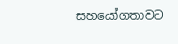සහයෝගතාවට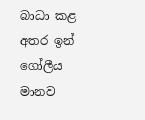බාධා කළ අතර ඉන් ගෝලීය මානව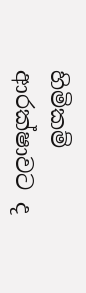හිමිකම් ආරක්ෂාවට ද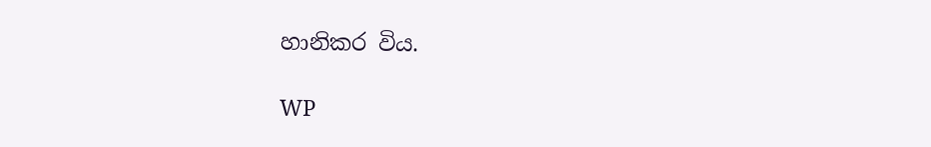හානිකර විය.

WP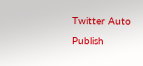Twitter Auto Publish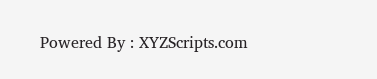Powered By : XYZScripts.com